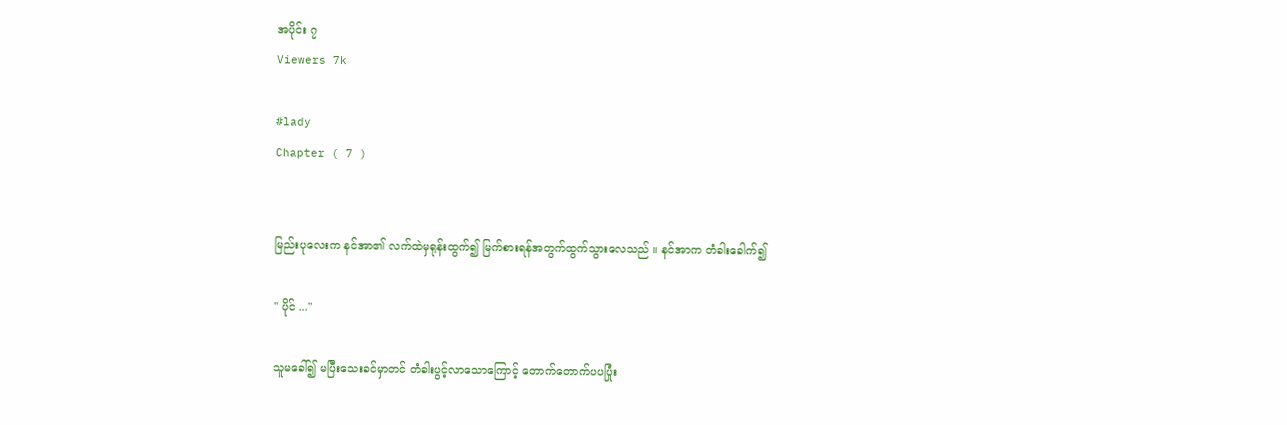အပိုင်း ၇
Viewers 7k

#lady
Chapter ( 7 )


မြည်းပုလေးက နင်အာ၏ လက်ထဲမှရုန်းထွက်၍ မြက်စားရန်အတွက်ထွက်သွားလေသည် ။ နင်အာက တံခါးခေါက်၍

" ပိုင် ..."

သူမခေါ်၍ မပြီးသေးခင်မှာတင် တံခါးပွင့်လာသောကြောင့် တောက်တောက်ပပပြုံး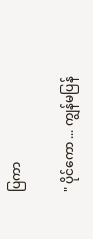ပြကာ

" ပိုင်ကော ... ကျွန်မပြန်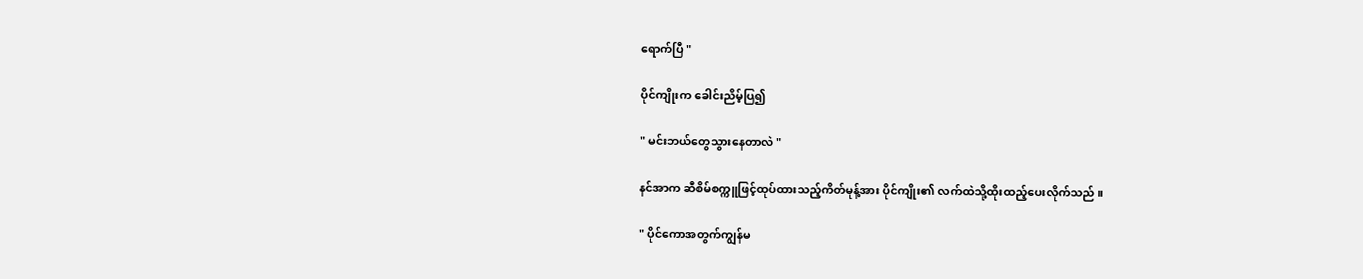ရောက်ပြီ "

ပိုင်ကျိုးက ခေါင်းညိမ့်ပြ၍

" မင်းဘယ်တွေသွားနေတာလဲ "

နင်အာက ဆီစိမ်စက္ကူဖြင့်ထုပ်ထားသည့်ကိတ်မုန့်အား ပိုင်ကျိုး၏ လက်ထဲသို့ထိုးထည့်ပေးလိုက်သည် ။

" ပိုင်ကောအတွက်ကျွန်မ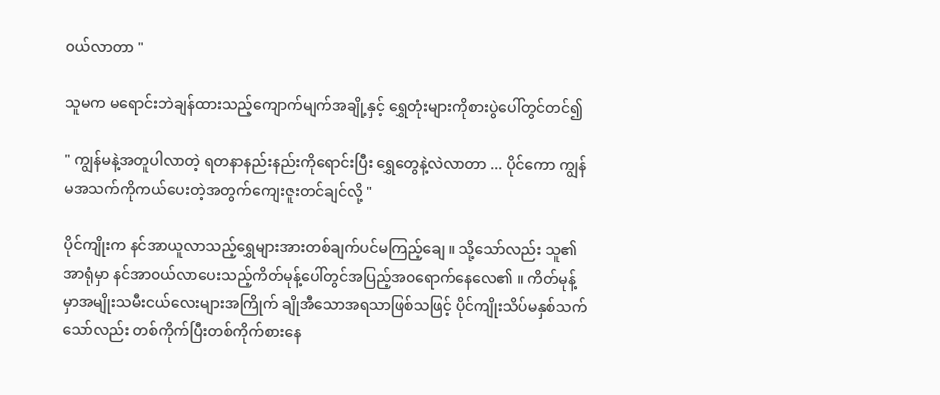၀ယ်လာတာ "

သူမက မရောင်းဘဲချန်ထားသည့်ကျောက်မျက်အချို့နှင့် ရွှေတုံးများကိုစားပွဲပေါ်တွင်တင်၍

" ကျွန်မနဲ့အတူပါလာတဲ့ ရတနာနည်းနည်းကိုရောင်းပြီး ရွှေတွေနဲ့လဲလာတာ ... ပိုင်ကော ကျွန်မအသက်ကိုကယ်ပေးတဲ့အတွက်ကျေးဇူးတင်ချင်လို့ "

ပိုင်ကျိုးက နင်အာယူလာသည့်ရွှေများအားတစ်ချက်ပင်မကြည့်ချေ ။ သို့သော်လည်း သူ၏ အာရုံမှာ နင်အာ၀ယ်လာပေးသည့်ကိတ်မုန့်ပေါ်တွင်အပြည့်အ၀ရောက်နေလေ၏ ။ ကိတ်မုန့်မှာအမျိုးသမီးငယ်လေးများအကြိုက် ချိုအီသောအရသာဖြစ်သဖြင့် ပိုင်ကျိုးသိပ်မနှစ်သက်သော်လည်း တစ်ကိုက်ပြီးတစ်ကိုက်စားနေ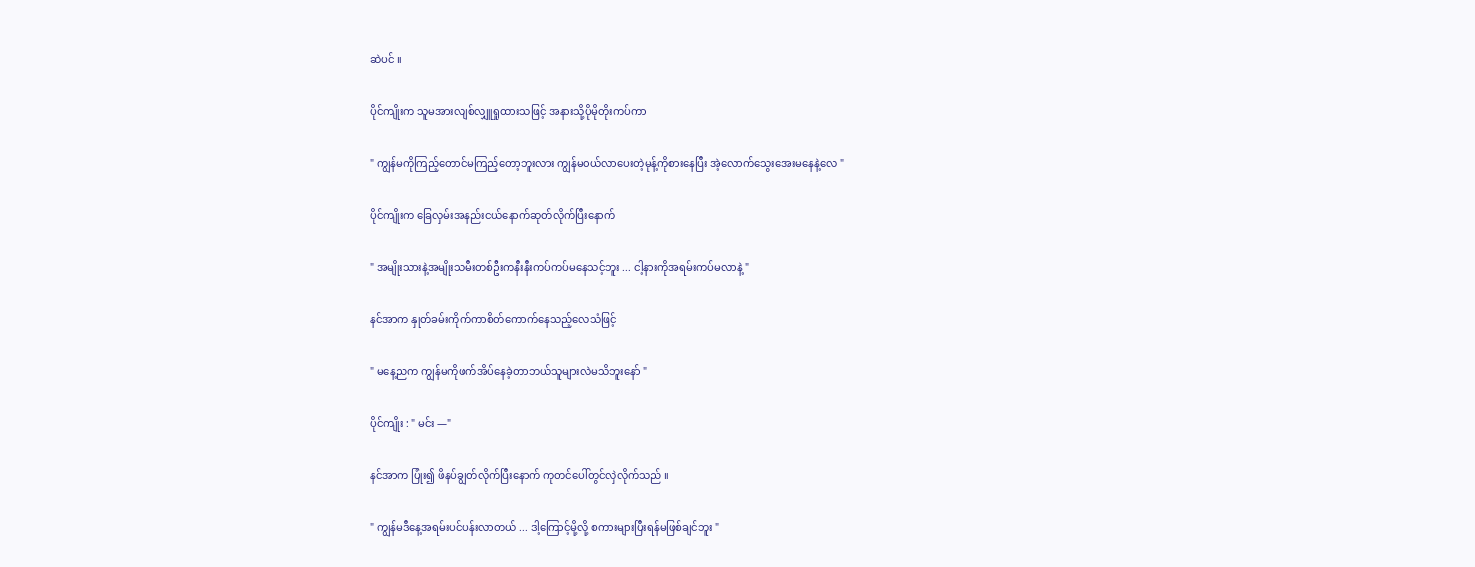ဆဲပင် ။

ပိုင်ကျိုးက သူမအားလျစ်လျှူရှုထားသဖြင့် အနားသို့ပိုမိုတိုးကပ်ကာ

" ကျွန်မကိုကြည့်တောင်မကြည့်တော့ဘူးလား ကျွန်မ၀ယ်လာပေးတဲ့မုန့်ကိုစားနေပြီး အဲ့လောက်သွေးအေးမနေနဲ့လေ "

ပိုင်ကျိုးက ခြေလှမ်းအနည်းငယ်နောက်ဆုတ်လိုက်ပြီးနောက်

" အမျိုးသားနဲ့အမျိုးသမီးတစ်ဦးကနီးနီးကပ်ကပ်မနေသင့်ဘူး ... ငါ့နားကိုအရမ်းကပ်မလာနဲ့ "

နင်အာက နှုတ်ခမ်းကိုက်ကာစိတ်ကောက်နေသည့်လေသံဖြင့်

" မနေ့ညက ကျွန်မကိုဖက်အိပ်နေခဲ့တာဘယ်သူများလဲမသိဘူးနော် "

ပိုင်ကျိုး : " မင်း —"

နင်အာက ပြုံး၍ ဖိနပ်ချွတ်လိုက်ပြီးနောက် ကုတင်ပေါ်တွင်လှဲလိုက်သည် ။

" ကျွန်မဒီနေ့အရမ်းပင်ပန်းလာတယ် ... ဒါ့ကြောင့်မို့လို့ စကားများပြီးရန်မဖြစ်ချင်ဘူး "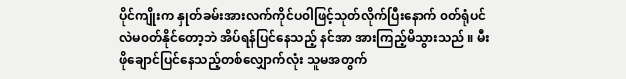ပိုင်ကျိုးက နှုတ်ခမ်းအားလက်ကိုင်ပ၀ါဖြင့်သုတ်လိုက်ပြီးနောက် ၀တ်ရုံပင်လဲမ၀တ်နိုင်တော့ဘဲ အိပ်ရန်ပြင်နေသည့် နင်အာ အားကြည့်မိသွားသည် ။ မီးဖိုချောင်ပြင်နေသည့်တစ်လျှောက်လုံး သူမအတွက်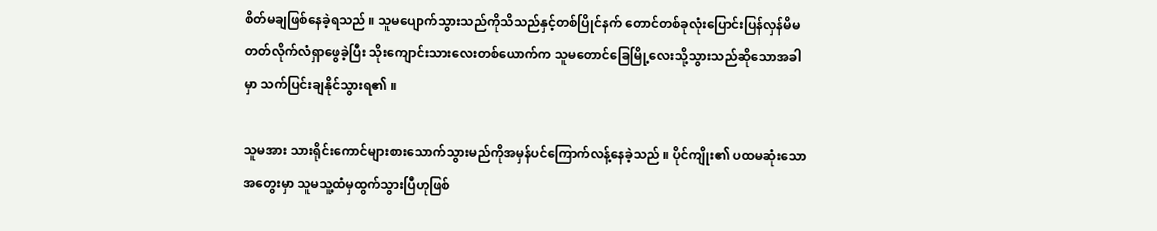စိတ်မချဖြစ်နေခဲ့ရသည် ။ သူမပျောက်သွားသည်ကိုသိသည်နှင့်တစ်ပြိုင်နက် တောင်တစ်ခုလုံးပြောင်းပြန်လှန်မိမတတ်လိုက်လံရှာဖွေခဲ့ပြီး သိုးကျောင်းသားလေးတစ်ယောက်က သူမတောင်ခြေမြို့လေးသို့သွားသည်ဆိုသောအခါမှာ သက်ပြင်းချနိုင်သွားရ၏ ။

သူမအား သားရိုင်းကောင်များစားသောက်သွားမည်ကိုအမှန်ပင်ကြောက်လန့်နေခဲ့သည် ။ ပိုင်ကျိုး၏ ပထမဆုံးသောအတွေးမှာ သူမသူ့ထံမှထွက်သွားပြီဟုဖြစ်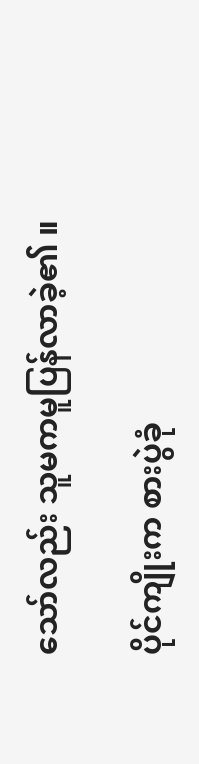သော်လည်း သူမကမူပြန်လာခဲ့၏ ။

ပိုင်ကျိုးက စားပွဲခုံ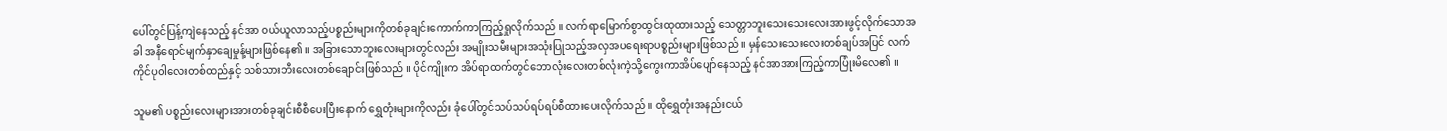ပေါ်တွင်ပြန့်ကျဲနေသည့် နင်အာ ၀ယ်ယူလာသည့်ပစ္စည်းများကိုတစ်ခုချင်းကောက်ကာကြည့်ရှုလိုက်သည် ။ လက်ရာမြောက်စွာထွင်းထုထားသည့် သေတ္တာဘူးသေးသေးလေးအားဖွင့်လိုက်သောအခါ အနီရောင်မျက်နှာချေမှုန့်များဖြစ်နေ၏ ။ အခြားသောဘူးလေးများတွင်လည်း အမျိုးသမီးများအသုံးပြုသည့်အလှအပရေးရာပစ္စည်းများဖြစ်သည် ။ မှန်သေးသေးလေးတစ်ချပ်အပြင် လက်ကိုင်ပု၀ါလေးတစ်ထည်နှင့် သစ်သားဘီးလေးတစ်ချောင်းဖြစ်သည် ။ ပိုင်ကျိုးက အိပ်ရာထက်တွင်ဘောလုံးလေးတစ်လုံးကဲ့သို့ကွေးကာအိပ်ပျော်နေသည့် နင်အာအားကြည့်ကာပြုံးမိလေ၏ ။

သူမ၏ ပစ္စည်းလေးများအားတစ်ခုချင်းစီစီပေးပြီးနောက် ရွှေတုံးများကိုလည်း ခုံပေါ်တွင်သပ်သပ်ရပ်ရပ်စီထားပေးလိုက်သည် ။ ထိုရွှေတုံးအနည်းငယ်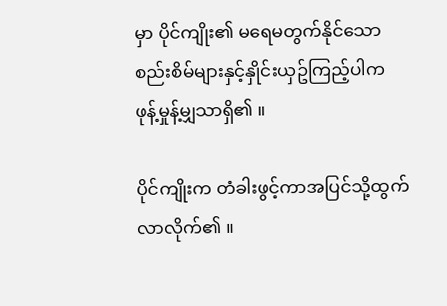မှာ ပိုင်ကျိုး၏ မရေမတွက်နိုင်သောစည်းစိမ်များနှင့်နှိုင်းယှဥ်ကြည့်ပါက ဖုန့်မှုန့်မျှသာရှိ၏ ။

ပိုင်ကျိုးက တံခါးဖွင့်ကာအပြင်သို့ထွက်လာလိုက်၏ ။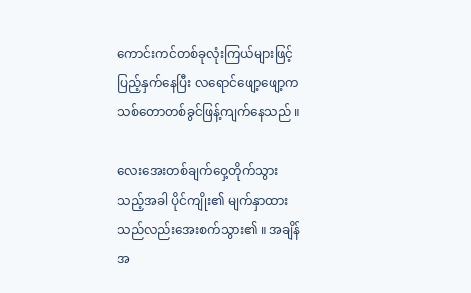ကောင်းကင်တစ်ခုလုံးကြယ်များဖြင့်ပြည့်နှက်နေပြီး လရောင်ဖျော့ဖျော့ကသစ်တောတစ်ခွင်ဖြန့်ကျက်နေသည် ။

လေးအေးတစ်ချက်ဝှေ့တိုက်သွားသည့်အခါ ပိုင်ကျိုး၏ မျက်နှာထားသည်လည်းအေးစက်သွား၏ ။ အချိန်အ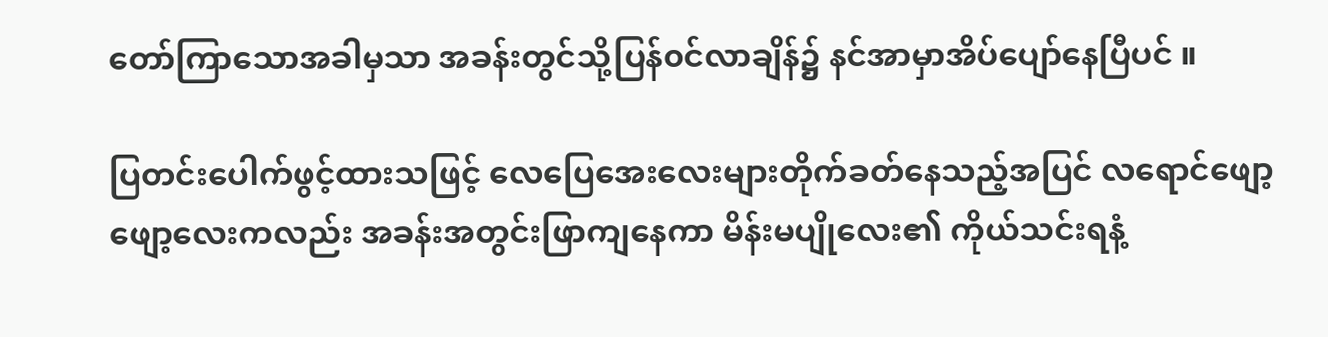တော်ကြာသောအခါမှသာ အခန်းတွင်သို့ပြန်၀င်လာချိန်၌ နင်အာမှာအိပ်ပျော်နေပြီပင် ။

ပြတင်းပေါက်ဖွင့်ထားသဖြင့် လေပြေအေးလေးများတိုက်ခတ်နေသည့်အပြင် လရောင်ဖျော့ဖျော့လေးကလည်း အခန်းအတွင်းဖြာကျနေကာ မိန်းမပျိုလေး၏ ကိုယ်သင်းရနံ့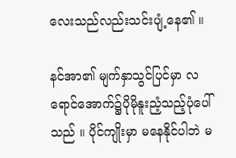လေးသည်လည်းသင်းပျံ့နေ၏ ။

နင်အာ၏ မျက်နှာသွင်ပြင်မှာ လရောင်အောက်၌ပိုမိုနူးညံ့သည့်ပုံပေါ်သည် ။ ပိုင်ကျိုးမှာ မနေနိုင်ပါဘဲ မ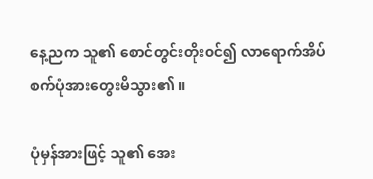နေ့ညက သူ၏ စောင်တွင်းတိုး၀င်၍ လာရောက်အိပ်စက်ပုံအားတွေးမိသွား၏ ။

ပုံမှန်အားဖြင့် သူ၏ အေး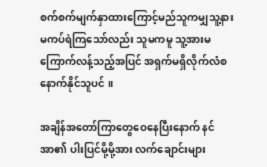စက်စက်မျက်နှာထားကြောင့်မည်သူကမျှသူ့နားမကပ်ရဲကြသော်လည်း သူမကမူ သူ့အားမကြောက်လန့်သည့်အပြင် အရှက်မရှိလိုက်လံစနောက်နိုင်သူပင် ။

အချိန်အတော်ကြာတွေဝေနေပြီးနောက် နင်အာ၏ ပါးပြင်မို့မို့အား လက်ချောင်းများ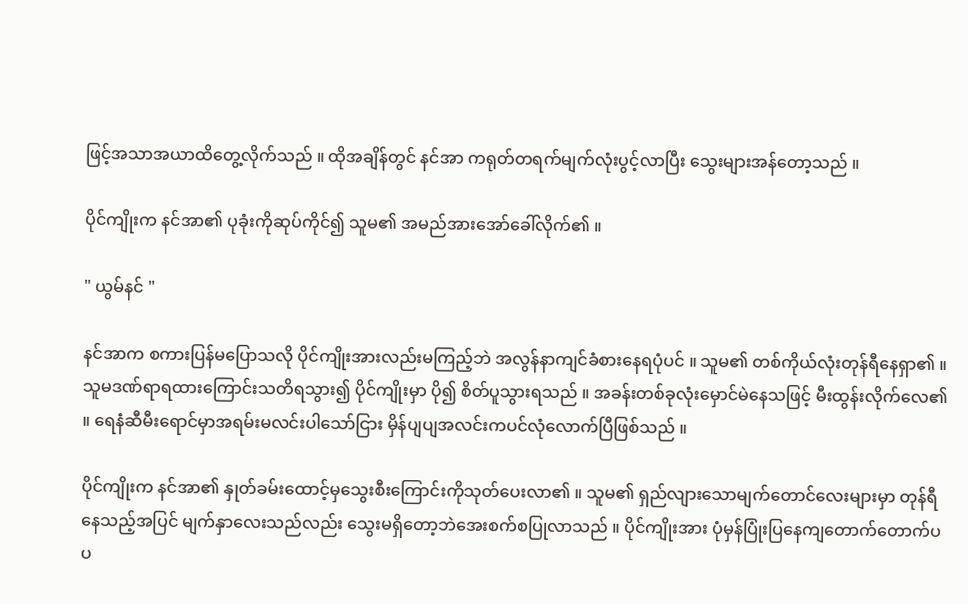ဖြင့်အသာအယာထိတွေ့လိုက်သည် ။ ထိုအချိန်တွင် နင်အာ ကရုတ်တရက်မျက်လုံးပွင့်လာပြီး သွေးများအန်တော့သည် ။

ပိုင်ကျိုးက နင်အာ၏ ပုခုံးကိုဆုပ်ကိုင်၍ သူမ၏ အမည်အားအော်ခေါ်လိုက်၏ ။

" ယွမ်နင် "

နင်အာက စကားပြန်မပြောသလို ပိုင်ကျိုးအားလည်းမကြည့်ဘဲ အလွန်နာကျင်ခံစားနေရပုံပင် ။ သူမ၏ တစ်ကိုယ်လုံးတုန်ရီနေရှာ၏ ။ သူမဒဏ်ရာရထားကြောင်းသတိရသွား၍ ပိုင်ကျိုးမှာ ပို၍ စိတ်ပူသွားရသည် ။ အခန်းတစ်ခုလုံးမှောင်မဲနေသဖြင့် မီးထွန်းလိုက်လေ၏ ။ ရေနံဆီမီးရောင်မှာအရမ်းမလင်းပါသော်ငြား မှိန်ပျပျအလင်းကပင်လုံလောက်ပြီဖြစ်သည် ။

ပိုင်ကျိုးက နင်အာ၏ နှုတ်ခမ်းထောင့်မှသွေးစီးကြောင်းကိုသုတ်ပေးလာ၏ ။ သူမ၏ ရှည်လျားသောမျက်တောင်လေးများမှာ တုန်ရီနေသည့်အပြင် မျက်နှာလေးသည်လည်း သွေးမရှိတော့ဘဲအေးစက်စပြုလာသည် ။ ပိုင်ကျိုးအား ပုံမှန်ပြုံးပြနေကျတောက်တောက်ပပ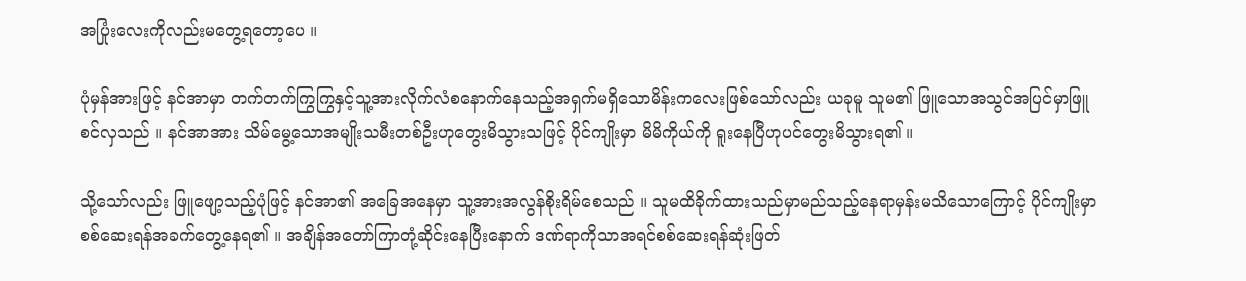အပြုံးလေးကိုလည်းမတွေ့ရတော့ပေ ။

ပုံမှန်အားဖြင့် နင်အာမှာ တက်တက်ကြွကြွနှင့်သူ့အားလိုက်လံစနောက်နေသည့်အရှက်မရှိသောမိန်းကလေးဖြစ်သော်လည်း ယခုမူ သူမ၏ ဖြူသောအသွင်အပြင်မှာဖြူစင်လှသည် ။ နင်အာအား သိမ်မွေ့သောအမျိုးသမီးတစ်ဦးဟုတွေးမိသွားသဖြင့် ပိုင်ကျိုးမှာ မိမိကိုယ်ကို ရူးနေပြီဟုပင်တွေးမိသွားရ၏ ။

သို့သော်လည်း ဖြူဖျော့သည့်ပုံဖြင့် နင်အာ၏ အခြေအနေမှာ သူ့အားအလွန်စိုးရိမ်စေသည် ။ သူမထိခိုက်ထားသည်မှာမည်သည့်နေရာမှန်းမသိသောကြောင့် ပိုင်ကျိုးမှာ စစ်ဆေးရန်အခက်တွေ့နေရ၏ ။ အချိန်အတော်ကြာတုံ့ဆိုင်းနေပြီးနောက် ဒဏ်ရာကိုသာအရင်စစ်ဆေးရန်ဆုံးဖြတ်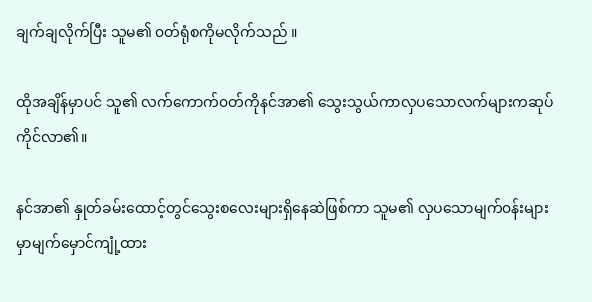ချက်ချလိုက်ပြီး သူမ၏ ၀တ်ရုံစကိုမလိုက်သည် ။

ထိုအချိန်မှာပင် သူ၏ လက်ကောက်၀တ်ကိုနင်အာ၏ သွေးသွယ်ကာလှပသောလက်များကဆုပ်ကိုင်လာ၏။

နင်အာ၏ နှုတ်ခမ်းထောင့်တွင်သွေးစလေးများရှိနေဆဲဖြစ်ကာ သူမ၏ လှပသောမျက်၀န်းများမှာမျက်မှောင်ကျုံ့ထား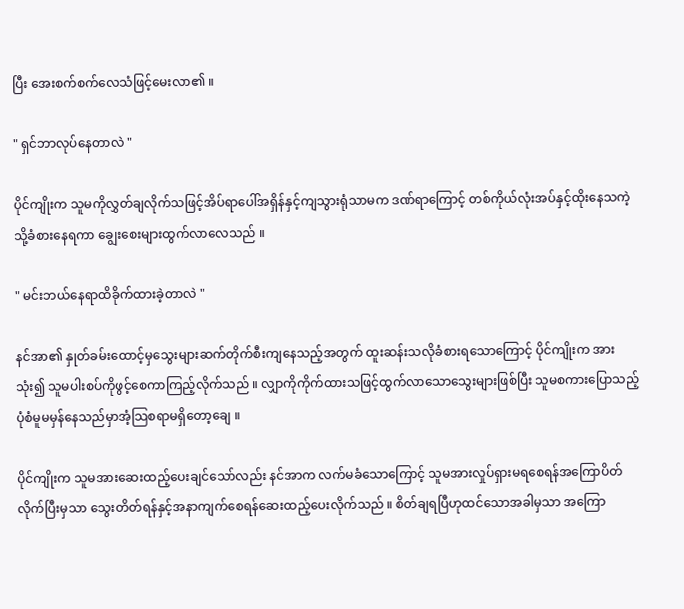ပြီး အေးစက်စက်လေသံဖြင့်မေးလာ၏ ။

" ရှင်ဘာလုပ်နေတာလဲ "

ပိုင်ကျိုးက သူမကိုလွှတ်ချလိုက်သဖြင့်အိပ်ရာပေါ်အရှိန်နှင့်ကျသွားရုံသာမက ဒဏ်ရာကြောင့် တစ်ကိုယ်လုံးအပ်နှင့်ထိုးနေသကဲ့သို့ခံစားနေရကာ ချွေးစေးများထွက်လာလေသည် ။

" မင်းဘယ်နေရာထိခိုက်ထားခဲ့တာလဲ "

နင်အာ၏ နှုတ်ခမ်းထောင့်မှသွေးများဆက်တိုက်စီးကျနေသည့်အတွက် ထူးဆန်းသလိုခံစားရသောကြောင့် ပိုင်ကျိုးက အားသုံး၍ သူမပါးစပ်ကိုဖွင့်စေကာကြည့်လိုက်သည် ။ လျှာကိုကိုက်ထားသဖြင့်ထွက်လာသောသွေးများဖြစ်ပြီး သူမစကားပြောသည့်ပုံစံမူမမှန်နေသည်မှာအံ့သြစရာမရှိတော့ချေ ။

ပိုင်ကျိုးက သူမအားဆေးထည့်ပေးချင်သော်လည်း နင်အာက လက်မခံသောကြောင့် သူမအားလှုပ်ရှားမရစေရန်အကြောပိတ်လိုက်ပြီးမှသာ သွေးတိတ်ရန်နှင့်အနာကျက်စေရန်ဆေးထည့်ပေးလိုက်သည် ။ စိတ်ချရပြီဟုထင်သောအခါမှသာ အကြော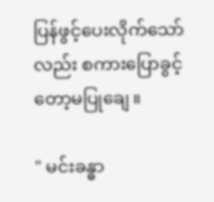ပြန်ဖွင့်ပေးလိုက်သော်လည်း စကားပြောခွင့်တော့မပြုချေ ။

" မင်းခန္ဓာ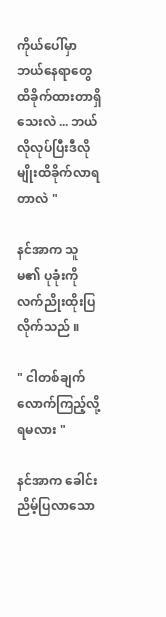ကိုယ်ပေါ်မှာဘယ်နေရာတွေထိခိုက်ထားတာရှိသေးလဲ ... ဘယ်လိုလုပ်ပြီးဒီလိုမျိုးထိခိုက်လာရတာလဲ "

နင်အာက သူမ၏ ပုခုံးကိုလက်ညိုးထိုးပြလိုက်သည် ။

" ငါတစ်ချက်လောက်ကြည့်လို့ရမလား "

နင်အာက ခေါင်းညိမ့်ပြလာသော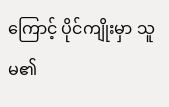ကြောင့် ပိုင်ကျိုးမှာ သူမ၏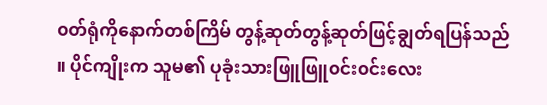၀တ်ရုံကိုနောက်တစ်ကြိမ် တွန့်ဆုတ်တွန့်ဆုတ်ဖြင့်ချွတ်ရပြန်သည် ။ ပိုင်ကျိုးက သူမ၏ ပုခုံးသားဖြူဖြူ၀င်း၀င်းလေး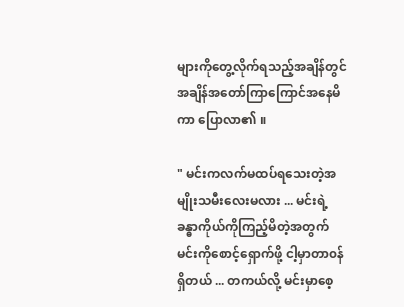များကိုတွေ့လိုက်ရသည့်အချိန်တွင် အချိန်အတော်ကြာကြောင်အနေမိကာ ပြောလာ၏ ။

" မင်းကလက်မထပ်ရသေးတဲ့အမျိုးသမီးလေးမလား ... မင်းရဲ့ခန္ဓာကိုယ်ကိုကြည့်မိတဲ့အတွက် မင်းကိုစောင့်ရှောက်ဖို့ ငါ့မှာတာ၀န်ရှိတယ် ... တကယ်လို့ မင်းမှာစေ့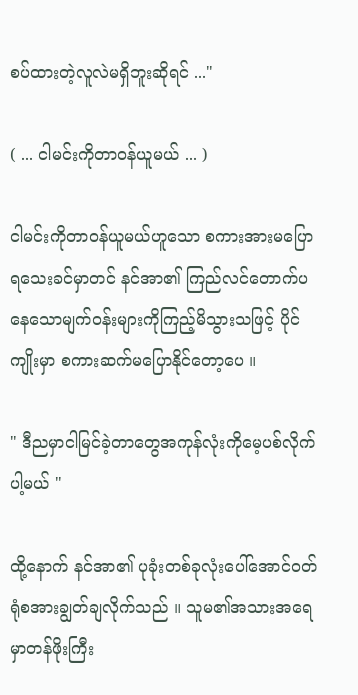စပ်ထားတဲ့လူလဲမရှိဘူးဆိုရင် ..."

( ... ငါမင်းကိုတာ၀န်ယူမယ် ... )

ငါမင်းကိုတာ၀န်ယူမယ်ဟူသော စကားအားမပြောရသေးခင်မှာတင် နင်အာ၏ ကြည်လင်တောက်ပနေသောမျက်၀န်းများကိုကြည့်မိသွားသဖြင့် ပိုင်ကျိုးမှာ စကားဆက်မပြောနိုင်တော့ပေ ။

" ဒီညမှာငါမြင်ခဲ့တာတွေအကုန်လုံးကိုမေ့ပစ်လိုက်ပါ့မယ် "

ထို့နောက် နင်အာ၏ ပုခုံးတစ်ခုလုံးပေါ်အောင်၀တ်ရုံစအားချွတ်ချလိုက်သည် ။ သူမ၏အသားအရေမှာတန်ဖိုးကြီး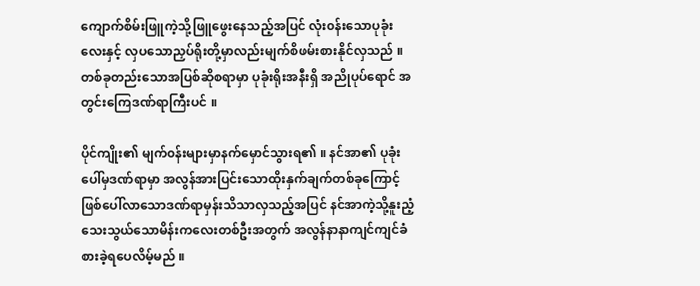ကျောက်စိမ်းဖြူကဲ့သို့ဖြူဖွေးနေသည့်အပြင် လုံး၀န်းသောပုခုံးလေးနှင့် လှပသောညှပ်ရိုးတို့မှာလည်းမျက်စိဖမ်းစားနိုင်လှသည် ။ တစ်ခုတည်းသောအပြစ်ဆိုစရာမှာ ပုခုံးရိုးအနီးရှိ အညိုပုပ်ရောင် အတွင်းကြေဒဏ်ရာကြီးပင် ။

ပိုင်ကျိုး၏ မျက်၀န်းများမှာနက်မှောင်သွားရ၏ ။ နင်အာ၏ ပုခုံးပေါ်မှဒဏ်ရာမှာ အလွန်အားပြင်းသောထိုးနှက်ချက်တစ်ခုကြောင့်ဖြစ်ပေါ်လာသောဒဏ်ရာမှန်းသိသာလှသည့်အပြင် နင်အာကဲ့သို့နူးညံ့သေးသွယ်သောမိန်းကလေးတစ်ဦးအတွက် အလွန်နာနာကျင်ကျင်ခံစားခဲ့ရပေလိမ့်မည် ။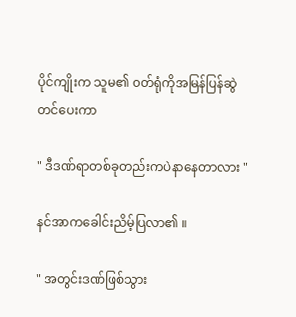ပိုင်ကျိုးက သူမ၏ ၀တ်ရုံကိုအမြန်ပြန်ဆွဲတင်ပေးကာ

" ဒီဒဏ်ရာတစ်ခုတည်းကပဲနာနေတာလား "

နင်အာကခေါင်းညိမ့်ပြလာ၏ ။

" အတွင်းဒဏ်ဖြစ်သွား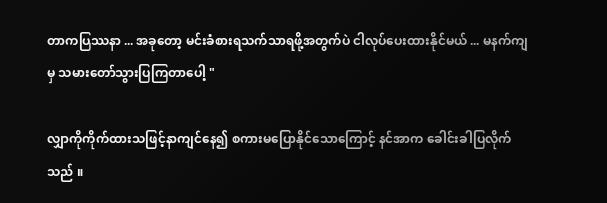တာကပြဿနာ ... အခုတော့ မင်းခံစားရသက်သာရဖို့အတွက်ပဲ ငါလုပ်ပေးထားနိုင်မယ် ... မနက်ကျမှ သမားတော်သွားပြကြတာပေါ့ "

လျှာကိုကိုက်ထားသဖြင့်နာကျင်နေ၍ စကားမပြောနိုင်သောကြောင့် နင်အာက ခေါင်းခါပြလိုက်သည် ။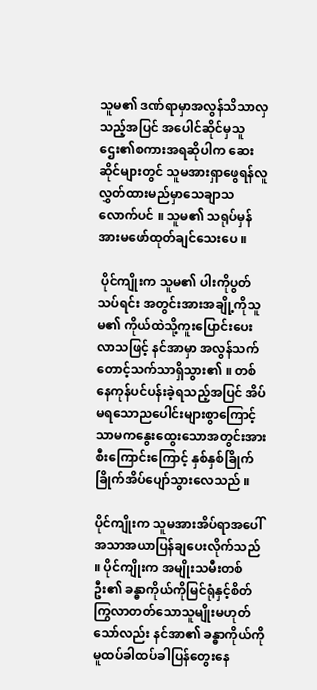သူမ၏ ဒဏ်ရာမှာအလွန်သိသာလှသည့်အပြင် အပေါင်ဆိုင်မှသူဌေး၏စကားအရဆိုပါက ဆေးဆိုင်များတွင် သူမအားရှာဖွေရန်လူလွှတ်ထားမည်မှာသေချာသလောက်ပင် ။ သူမ၏ သရုပ်မှန်အားမဖော်ထုတ်ချင်သေးပေ ။

 ပိုင်ကျိုးက သူမ၏ ပါးကိုပွတ်သပ်ရင်း အတွင်းအားအချို့ကိုသူမ၏ ကိုယ်ထဲသို့ကူးပြောင်းပေးလာသဖြင့် နင်အာမှာ အလွန်သက်တောင့်သက်သာရှိသွား၏ ။ တစ်နေကုန်ပင်ပန်းခဲ့ရသည့်အပြင် အိပ်မရသောညပေါင်းများစွာကြောင့်သာမကနွေးထွေးသောအတွင်းအားစီးကြောင်းကြောင့် နှစ်နှစ်ခြိုက်ခြိုက်အိပ်ပျော်သွားလေသည် ။

ပိုင်ကျိုးက သူမအားအိပ်ရာအပေါ်အသာအယာပြန်ချပေးလိုက်သည် ။ ပိုင်ကျိုးက အမျိုးသမီးတစ်ဦး၏ ခန္ဓာကိုယ်ကိုမြင်ရုံနှင့်စိတ်ကြွလာတတ်သောသူမျိုးမဟုတ်သော်လည်း နင်အာ၏ ခန္ဓာကိုယ်ကိုမူထပ်ခါထပ်ခါပြန်တွေးနေ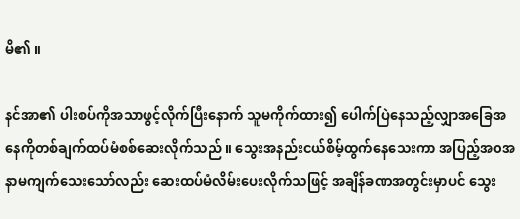မိ၏ ။

နင်အာ၏ ပါးစပ်ကိုအသာဖွင့်လိုက်ပြီးနောက် သူမကိုက်ထား၍ ပေါက်ပြဲနေသည့်လျှာအခြေအနေကိုတစ်ချက်ထပ်မံစစ်ဆေးလိုက်သည် ။ သွေးအနည်းငယ်စိမ့်ထွက်နေသေးကာ အပြည့်အ၀အနာမကျက်သေးသော်လည်း ဆေးထပ်မံလိမ်းပေးလိုက်သဖြင့် အချိန်ခဏအတွင်းမှာပင် သွေး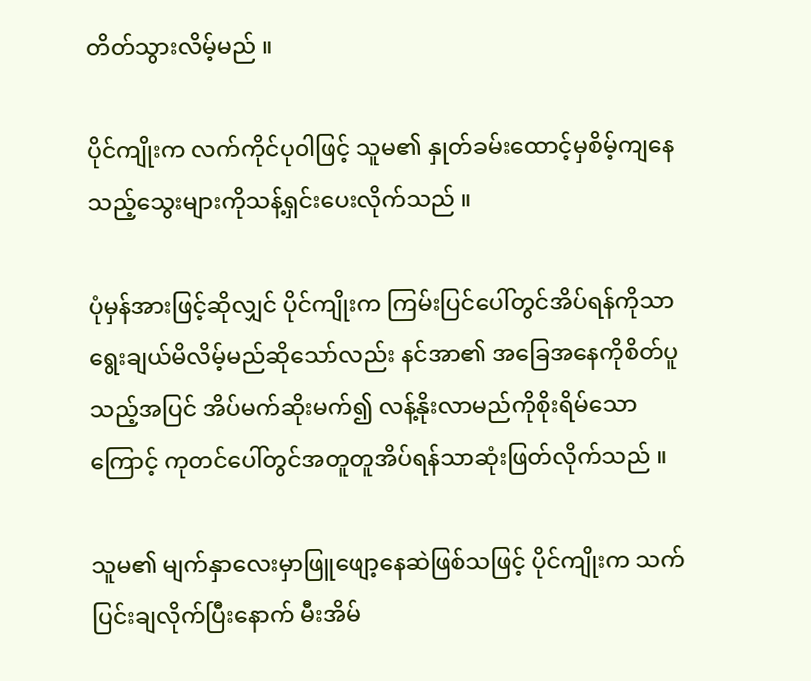တိတ်သွားလိမ့်မည် ။

ပိုင်ကျိုးက လက်ကိုင်ပု၀ါဖြင့် သူမ၏ နှုတ်ခမ်းထောင့်မှစိမ့်ကျနေသည့်သွေးများကိုသန့်ရှင်းပေးလိုက်သည် ။

ပုံမှန်အားဖြင့်ဆိုလျှင် ပိုင်ကျိုးက ကြမ်းပြင်ပေါ်တွင်အိပ်ရန်ကိုသာရွေးချယ်မိလိမ့်မည်ဆိုသော်လည်း နင်အာ၏ အခြေအနေကိုစိတ်ပူသည့်အပြင် အိပ်မက်ဆိုးမက်၍ လန့်နိုးလာမည်ကိုစိုးရိမ်သောကြောင့် ကုတင်ပေါ်တွင်အတူတူအိပ်ရန်သာဆုံးဖြတ်လိုက်သည် ။

သူမ၏ မျက်နှာလေးမှာဖြူဖျော့နေဆဲဖြစ်သဖြင့် ပိုင်ကျိုးက သက်ပြင်းချလိုက်ပြီးနောက် မီးအိမ်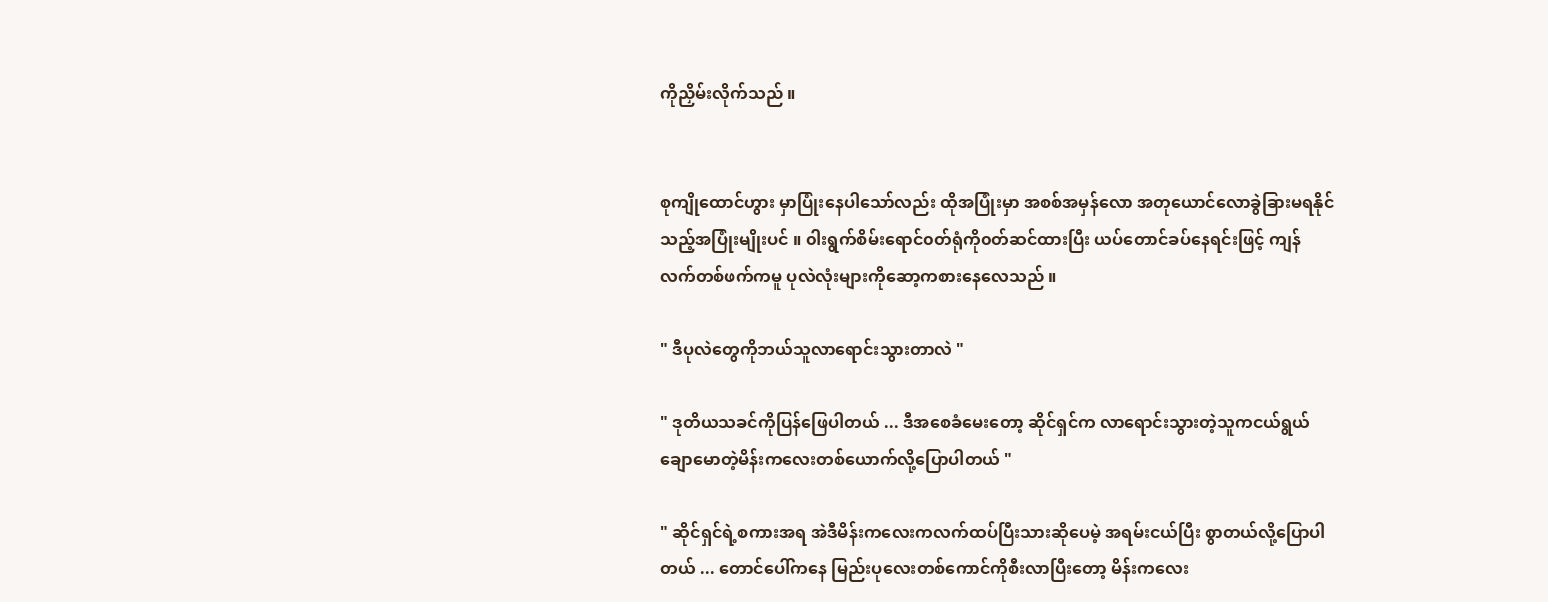ကိုညှိမ်းလိုက်သည် ။


စုကျိုထောင်ဟွား မှာပြုံးနေပါသော်လည်း ထိုအပြုံးမှာ အစစ်အမှန်လော အတုယောင်လောခွဲခြားမရနိုင်သည့်အပြုံးမျိုးပင် ။ ၀ါးရွက်စိမ်းရောင်၀တ်ရုံကို၀တ်ဆင်ထားပြီး ယပ်တောင်ခပ်နေရင်းဖြင့် ကျန်လက်တစ်ဖက်ကမူ ပုလဲလုံးများကိုဆော့ကစားနေလေသည် ။

" ဒီပုလဲတွေကိုဘယ်သူလာရောင်းသွားတာလဲ "

" ဒုတိယသခင်ကိုပြန်ဖြေပါတယ် ... ဒီအစေခံမေးတော့ ဆိုင်ရှင်က လာရောင်းသွားတဲ့သူကငယ်ရွယ်ချောမောတဲ့မိန်းကလေးတစ်ယောက်လို့ပြောပါတယ် "

" ဆိုင်ရှင်ရဲ့စကားအရ အဲဒီမိန်းကလေးကလက်ထပ်ပြီးသားဆိုပေမဲ့ အရမ်းငယ်ပြီး စွာတယ်လို့ပြောပါတယ် ... တောင်ပေါ်ကနေ မြည်းပုလေးတစ်ကောင်ကိုစီးလာပြီးတော့ မိန်းကလေး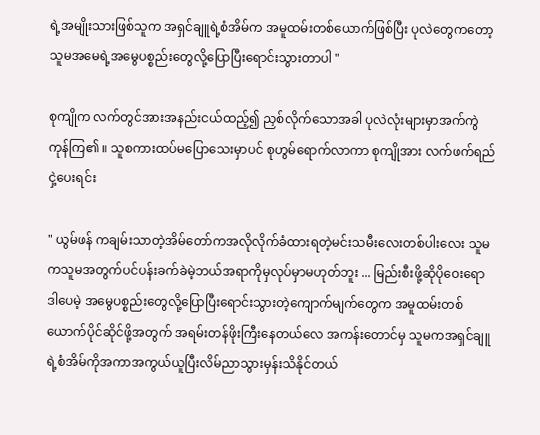ရဲ့အမျိုးသားဖြစ်သူက အရှင်ချူရဲ့စံအိမ်က အမူထမ်းတစ်ယောက်ဖြစ်ပြီး ပုလဲတွေကတော့ သူမအမေရဲ့အမွေပစ္စည်းတွေလို့ပြောပြီးရောင်းသွားတာပါ "

စုကျိုက လက်တွင်အားအနည်းငယ်ထည့်၍ ညှစ်လိုက်သောအခါ ပုလဲလုံးများမှာအက်ကွဲကုန်ကြ၏ ။ သူစကားထပ်မပြောသေးမှာပင် စုဟွမ်ရောက်လာကာ စုကျိုအား လက်ဖက်ရည်ငှဲ့ပေးရင်း

" ယွမ်ဖန် ကချမ်းသာတဲ့အိမ်တော်ကအလိုလိုက်ခံထားရတဲ့မင်းသမီးလေးတစ်ပါးလေး သူမကသူမအတွက်ပင်ပန်းခက်ခဲမဲ့ဘယ်အရာကိုမှလုပ်မှာမဟုတ်ဘူး ... မြည်းစီးဖို့ဆိုပိုဝေးရော ဒါပေမဲ့ အမွေပစ္စည်းတွေလို့ပြောပြီးရောင်းသွားတဲ့ကျောက်မျက်တွေက အမူထမ်းတစ်ယောက်ပိုင်ဆိုင်ဖို့အတွက် အရမ်းတန်ဖိုးကြီးနေတယ်လေ အကန်းတောင်မှ သူမကအရှင်ချူရဲ့စံအိမ်ကိုအကာအကွယ်ယူပြီးလိမ်ညာသွားမှန်းသိနိုင်တယ်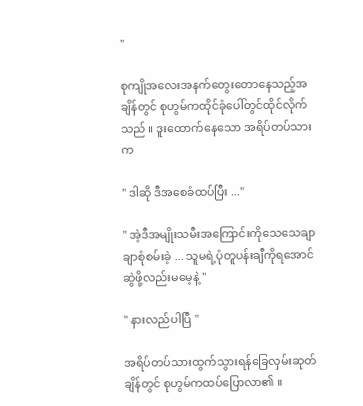"

စုကျိုအလေးအနက်တွေးတောနေသည့်အချိန်တွင် စုဟွမ်ကထိုင်ခုံပေါ်တွင်ထိုင်လိုက်သည် ။ ဒူးထောက်နေသော အရိပ်တပ်သားက

" ဒါဆို ဒီအစေခံထပ်ပြီး ..."

" အဲ့ဒီအမျိုးသမီးအကြောင်းကိုသေသေချာချာစုံစမ်းခဲ့ ... သူမရဲ့ပုံတူပန်းချီကိုရအောင်ဆွဲဖို့လည်းမမေ့နဲ့ "

" နားလည်ပါပြီ "

အရိပ်တပ်သားထွက်သွားရန်ခြေလှမ်းဆုတ်ချိန်တွင် စုဟွမ်ကထပ်ပြောလာ၏ ။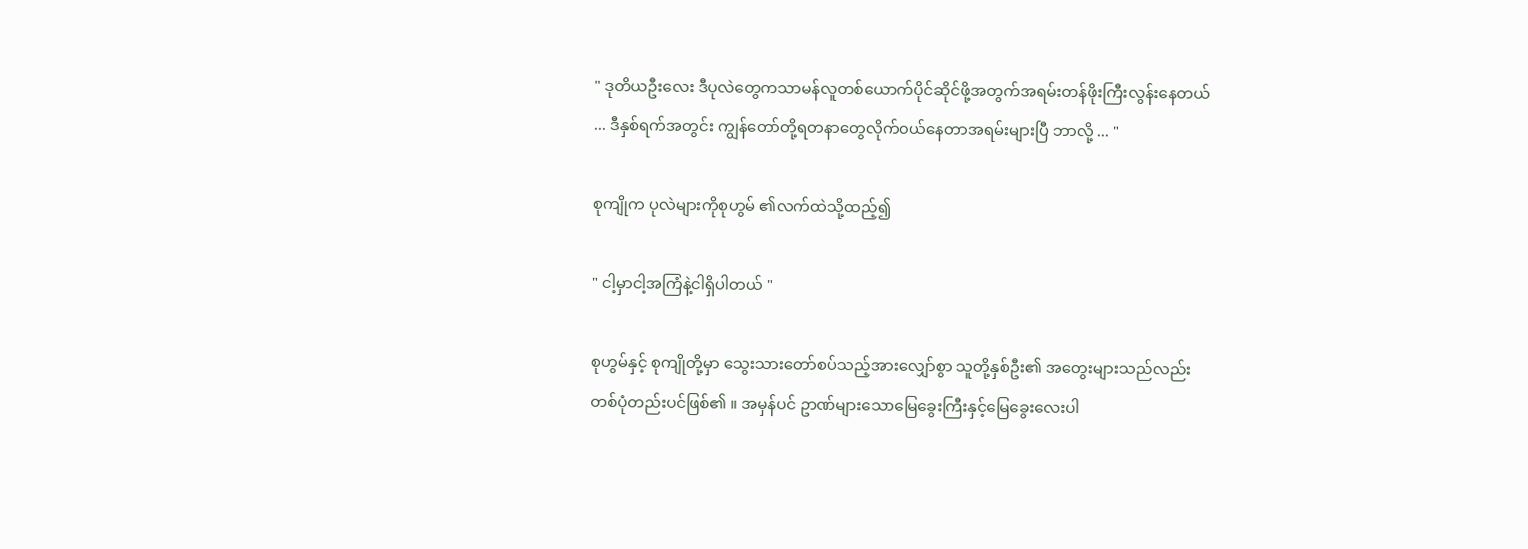" ဒုတိယဦးလေး ဒီပုလဲတွေကသာမန်လူတစ်ယောက်ပိုင်ဆိုင်ဖို့အတွက်အရမ်းတန်ဖိုးကြီးလွန်းနေတယ် ... ဒီနှစ်ရက်အတွင်း ကျွန်တော်တို့ရတနာတွေလိုက်၀ယ်နေတာအရမ်းများပြီ ဘာလို့ ... "

စုကျိုက ပုလဲများကိုစုဟွမ် ၏လက်ထဲသို့ထည့်၍

" ငါ့မှာငါ့အကြံနဲ့ငါရှိပါတယ် "

စုဟွမ်နှင့် စုကျိုတို့မှာ သွေးသားတော်စပ်သည့်အားလျှော်စွာ သူတို့နှစ်ဦး၏ အတွေးများသည်လည်း တစ်ပုံတည်းပင်ဖြစ်၏ ။ အမှန်ပင် ဥာဏ်များသောမြေခွေးကြီးနှင့်မြေခွေးလေးပါ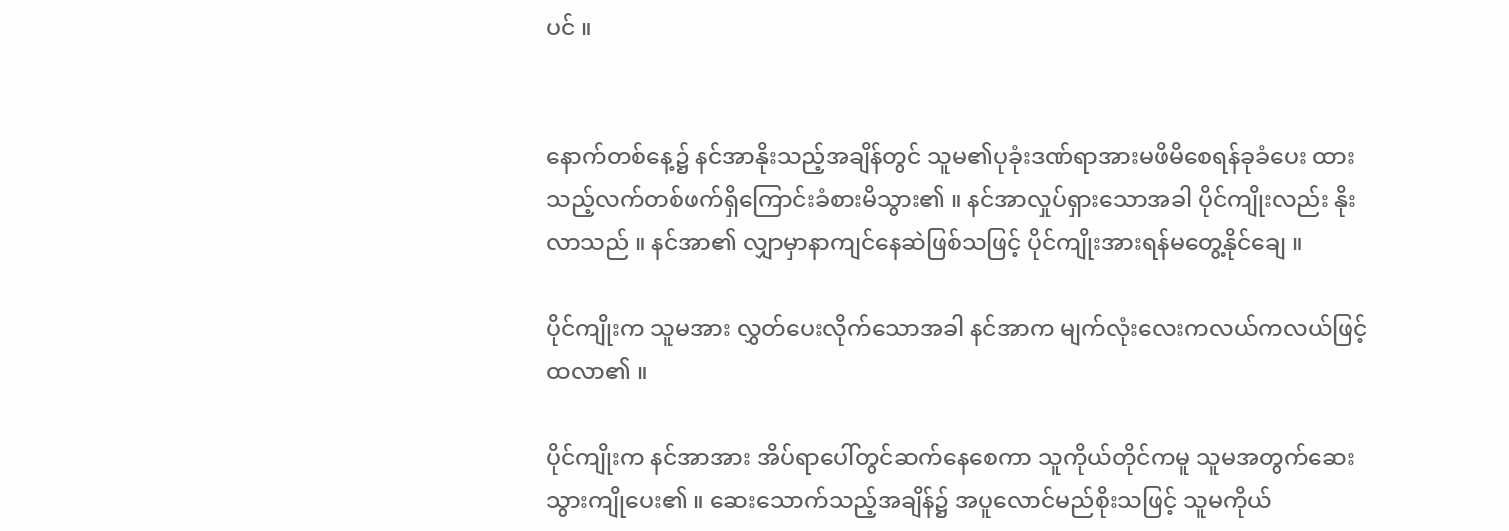ပင် ။


နောက်တစ်နေ့၌ နင်အာနိုးသည့်အချိန်တွင် သူမ၏ပုခုံးဒဏ်ရာအားမဖိမိစေရန်ခုခံပေး ထားသည့်လက်တစ်ဖက်ရှိကြောင်းခံစားမိသွား၏ ။ နင်အာလှုပ်ရှားသောအခါ ပိုင်ကျိုးလည်း နိုးလာသည် ။ နင်အာ၏ လျှာမှာနာကျင်နေဆဲဖြစ်သဖြင့် ပိုင်ကျိုးအားရန်မတွေ့နိုင်ချေ ။

ပိုင်ကျိုးက သူမအား လွှတ်ပေးလိုက်သောအခါ နင်အာက မျက်လုံးလေးကလယ်ကလယ်ဖြင့်ထလာ၏ ။

ပိုင်ကျိုးက နင်အာအား အိပ်ရာပေါ်တွင်ဆက်နေစေကာ သူကိုယ်တိုင်ကမူ သူမအတွက်ဆေးသွားကျိုပေး၏ ။ ဆေးသောက်သည့်အချိန်၌ အပူလောင်မည်စိုးသဖြင့် သူမကိုယ်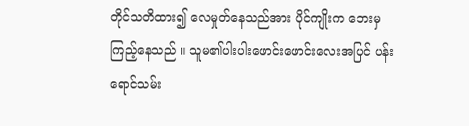တိုင်သတိထား၍ လေမှုတ်နေသည်အား ပိုင်ကျိုးက ဘေးမှကြည့်နေသည် ။ သူမ၏ပါးပါးဖောင်းဖောင်းလေးအပြင် ပန်းရောင်သမ်း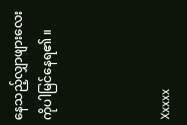နေသည့်လျှာဖျားလေးကိုပါမြင်နေရ၏ ။



Xxxxx